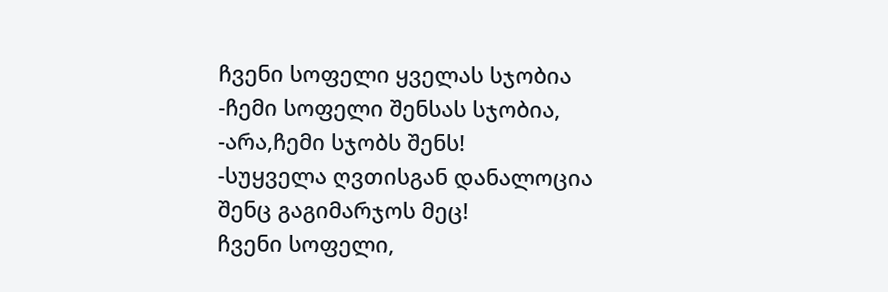ჩვენი სოფელი ყველას სჯობია
-ჩემი სოფელი შენსას სჯობია,
-არა,ჩემი სჯობს შენს!
-სუყველა ღვთისგან დანალოცია
შენც გაგიმარჯოს მეც!
ჩვენი სოფელი,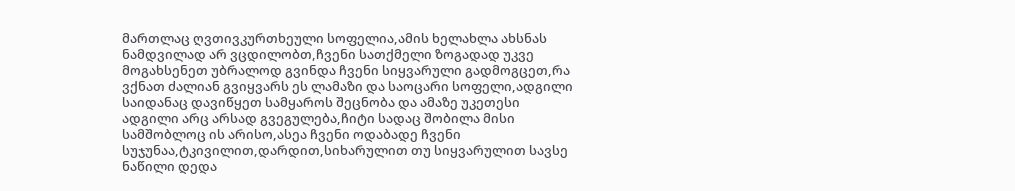მართლაც ღვთივკურთხეული სოფელია,ამის ხელახლა ახსნას ნამდვილად არ ვცდილობთ,ჩვენი სათქმელი ზოგადად უკვე მოგახსენეთ უბრალოდ გვინდა ჩვენი სიყვარული გადმოგცეთ,რა ვქნათ ძალიან გვიყვარს ეს ლამაზი და საოცარი სოფელი,ადგილი საიდანაც დავიწყეთ სამყაროს შეცნობა და ამაზე უკეთესი ადგილი არც არსად გვეგულება,ჩიტი სადაც შობილა მისი სამშობლოც ის არისო,ასეა ჩვენი ოდაბადე ჩვენი სუჯუნაა,ტკივილით,დარდით,სიხარულით თუ სიყვარულით სავსე ნაწილი დედა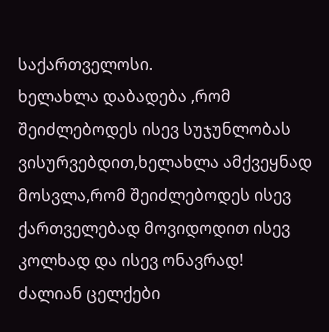საქართველოსი.
ხელახლა დაბადება ,რომ შეიძლებოდეს ისევ სუჯუნლობას ვისურვებდით,ხელახლა ამქვეყნად მოსვლა,რომ შეიძლებოდეს ისევ ქართველებად მოვიდოდით ისევ კოლხად და ისევ ონავრად!
ძალიან ცელქები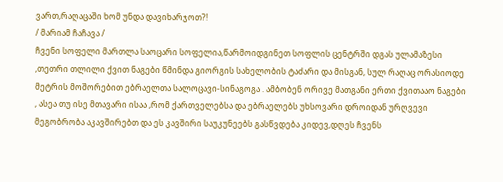ვართ,რაღაცაში ხომ უნდა დავიხარჯოთ?!
/ მარიამ ჩაჩავა /
ჩვენი სოფელი მართლა საოცარი სოფელია,წარმოიდგინეთ სოფლის ცენტრში დგას ულამაზესი ,თეთრი თლილი ქვით ნაგები წმინდა გიორგის სახელობის ტაძარი და მისგან, სულ რაღაც ორასიოდე მეტრის მოშორებით ებრაელთა სალოცავი-სინაგოგა . ამბობენ ორივე მათგანი ერთი ქვითააო ნაგები , ასეა თუ ისე მთავარი ისაა ,რომ ქართველებსა და ებრაელებს უხსოვარი დროიდან ურღვევი მეგობრობა აკავშირებთ და ეს კავშირი საუკუნეებს გასწვდება კიდევ,დღეს ჩვენს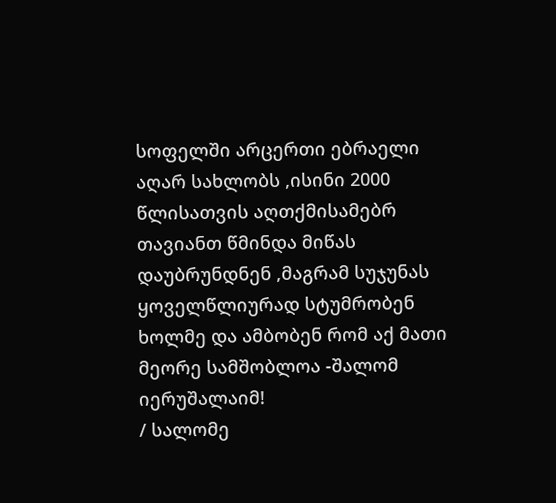სოფელში არცერთი ებრაელი აღარ სახლობს ,ისინი 2000 წლისათვის აღთქმისამებრ თავიანთ წმინდა მიწას დაუბრუნდნენ ,მაგრამ სუჯუნას ყოველწლიურად სტუმრობენ ხოლმე და ამბობენ რომ აქ მათი მეორე სამშობლოა -შალომ იერუშალაიმ!
/ სალომე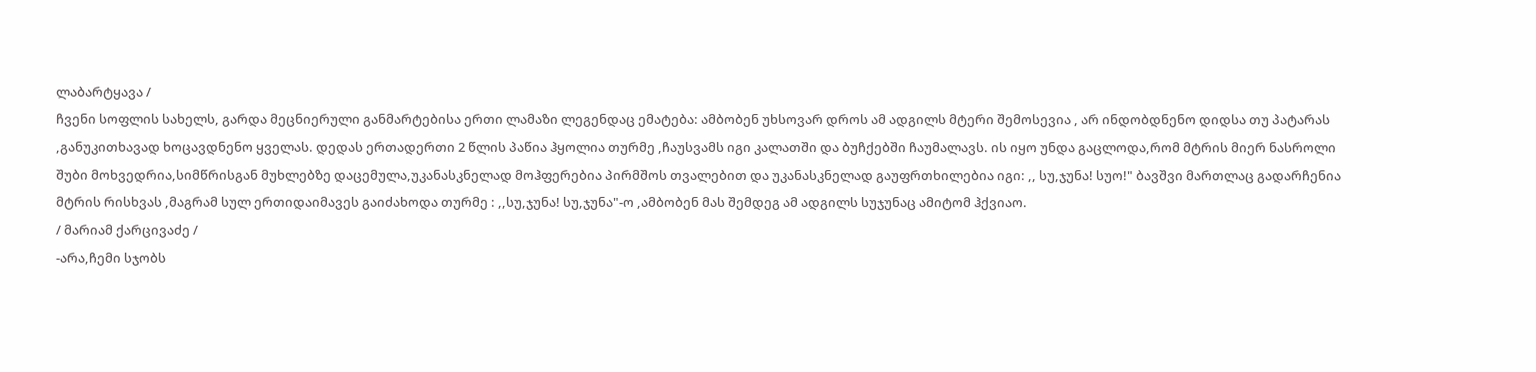ლაბარტყავა /
ჩვენი სოფლის სახელს, გარდა მეცნიერული განმარტებისა ერთი ლამაზი ლეგენდაც ემატება: ამბობენ უხსოვარ დროს ამ ადგილს მტერი შემოსევია , არ ინდობდნენო დიდსა თუ პატარას ,განუკითხავად ხოცავდნენო ყველას. დედას ერთადერთი 2 წლის პაწია ჰყოლია თურმე ,ჩაუსვამს იგი კალათში და ბუჩქებში ჩაუმალავს. ის იყო უნდა გაცლოდა,რომ მტრის მიერ ნასროლი შუბი მოხვედრია,სიმწრისგან მუხლებზე დაცემულა,უკანასკნელად მოჰფერებია პირმშოს თვალებით და უკანასკნელად გაუფრთხილებია იგი: ,, სუ,ჯუნა! სუო!" ბავშვი მართლაც გადარჩენია მტრის რისხვას ,მაგრამ სულ ერთიდაიმავეს გაიძახოდა თურმე : ,,სუ,ჯუნა! სუ,ჯუნა"-ო ,ამბობენ მას შემდეგ ამ ადგილს სუჯუნაც ამიტომ ჰქვიაო.
/ მარიამ ქარცივაძე /
-არა,ჩემი სჯობს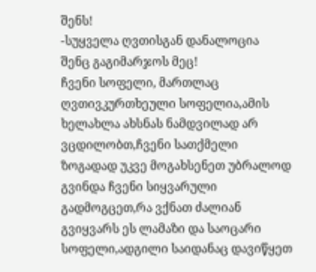შენს!
-სუყველა ღვთისგან დანალოცია
შენც გაგიმარჯოს მეც!
ჩვენი სოფელი, მართლაც ღვთივკურთხეული სოფელია,ამის ხელახლა ახსნას ნამდვილად არ ვცდილობთ,ჩვენი სათქმელი ზოგადად უკვე მოგახსენეთ უბრალოდ გვინდა ჩვენი სიყვარული გადმოგცეთ,რა ვქნათ ძალიან გვიყვარს ეს ლამაზი და საოცარი სოფელი,ადგილი საიდანაც დავიწყეთ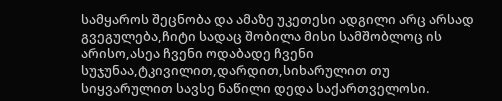სამყაროს შეცნობა და ამაზე უკეთესი ადგილი არც არსად გვეგულება,ჩიტი სადაც შობილა მისი სამშობლოც ის არისო,ასეა ჩვენი ოდაბადე ჩვენი სუჯუნაა,ტკივილით,დარდით,სიხარულით თუ სიყვარულით სავსე ნაწილი დედა საქართველოსი.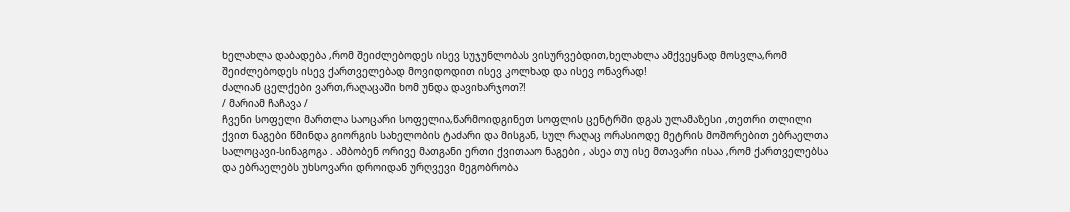ხელახლა დაბადება ,რომ შეიძლებოდეს ისევ სუჯუნლობას ვისურვებდით,ხელახლა ამქვეყნად მოსვლა,რომ შეიძლებოდეს ისევ ქართველებად მოვიდოდით ისევ კოლხად და ისევ ონავრად!
ძალიან ცელქები ვართ,რაღაცაში ხომ უნდა დავიხარჯოთ?!
/ მარიამ ჩაჩავა /
ჩვენი სოფელი მართლა საოცარი სოფელია,წარმოიდგინეთ სოფლის ცენტრში დგას ულამაზესი ,თეთრი თლილი ქვით ნაგები წმინდა გიორგის სახელობის ტაძარი და მისგან, სულ რაღაც ორასიოდე მეტრის მოშორებით ებრაელთა სალოცავი-სინაგოგა . ამბობენ ორივე მათგანი ერთი ქვითააო ნაგები , ასეა თუ ისე მთავარი ისაა ,რომ ქართველებსა და ებრაელებს უხსოვარი დროიდან ურღვევი მეგობრობა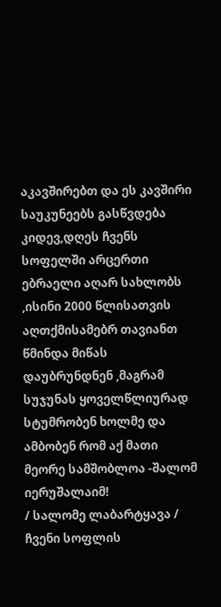აკავშირებთ და ეს კავშირი საუკუნეებს გასწვდება კიდევ,დღეს ჩვენს სოფელში არცერთი ებრაელი აღარ სახლობს ,ისინი 2000 წლისათვის აღთქმისამებრ თავიანთ წმინდა მიწას დაუბრუნდნენ ,მაგრამ სუჯუნას ყოველწლიურად სტუმრობენ ხოლმე და ამბობენ რომ აქ მათი მეორე სამშობლოა -შალომ იერუშალაიმ!
/ სალომე ლაბარტყავა /
ჩვენი სოფლის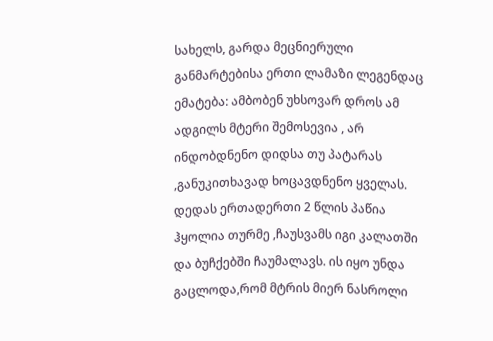სახელს, გარდა მეცნიერული განმარტებისა ერთი ლამაზი ლეგენდაც ემატება: ამბობენ უხსოვარ დროს ამ ადგილს მტერი შემოსევია , არ ინდობდნენო დიდსა თუ პატარას ,განუკითხავად ხოცავდნენო ყველას. დედას ერთადერთი 2 წლის პაწია ჰყოლია თურმე ,ჩაუსვამს იგი კალათში და ბუჩქებში ჩაუმალავს. ის იყო უნდა გაცლოდა,რომ მტრის მიერ ნასროლი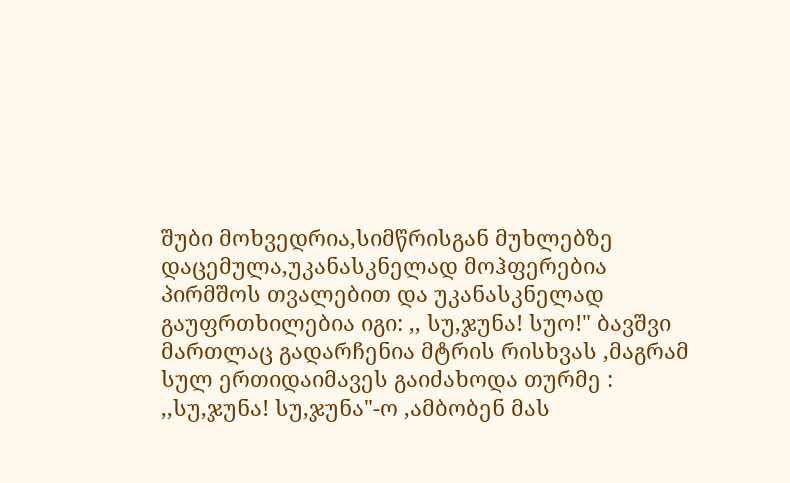შუბი მოხვედრია,სიმწრისგან მუხლებზე დაცემულა,უკანასკნელად მოჰფერებია პირმშოს თვალებით და უკანასკნელად გაუფრთხილებია იგი: ,, სუ,ჯუნა! სუო!" ბავშვი მართლაც გადარჩენია მტრის რისხვას ,მაგრამ სულ ერთიდაიმავეს გაიძახოდა თურმე : ,,სუ,ჯუნა! სუ,ჯუნა"-ო ,ამბობენ მას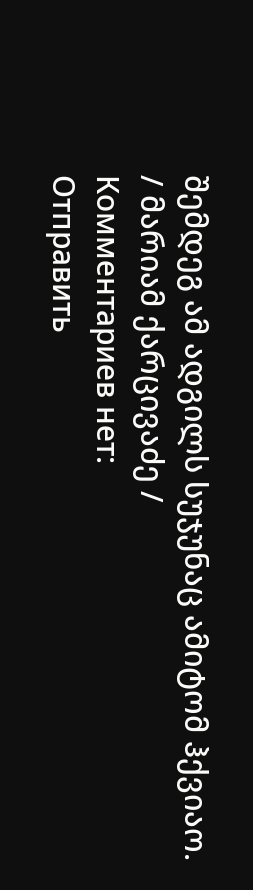შემდეგ ამ ადგილს სუჯუნაც ამიტომ ჰქვიაო.
/ მარიამ ქარცივაძე /
Комментариев нет:
Отправить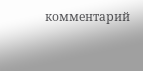комментарий